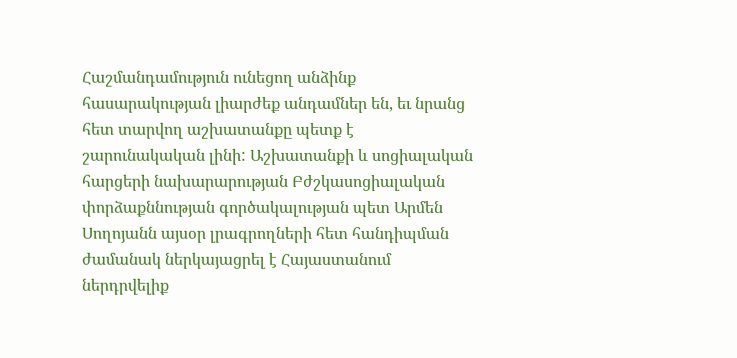Հաշմանդամություն ունեցող անձինք հասարակության լիարժեք անդամներ են, եւ նրանց հետ տարվող աշխատանքը պետք է շարունակական լինի: Աշխատանքի և սոցիալական հարցերի նախարարության Բժշկասոցիալական փորձաքննության գործակալության պետ Արմեն Սողոյանն այսօր լրագրողների հետ հանդիպման ժամանակ ներկայացրել է Հայաստանում ներդրվելիք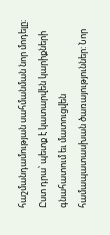հաշմանդամության սահմանման նոր մոդելը։ Ըստ դրա՝ պետք է կատարվեն կարիքների գնահատում եւ մատուցվեն համապատասխան ծառայություններ: Նոր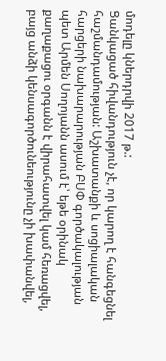մոդելը կներդրվի 2017 թ.:
Ցանկացած հիվանդություն չէ, որ կարող է հանգեցնել հաշմանդամության: Աշխատանքի և սոցիալական հարցերի նախարարության ԲՍՓ գործակալության պետ Արմեն Սողոյանն ասում է՝ եթե օրինակ քաղաքացու օրգանն է վիրահատվել կամ հեռացվել, բայց անձի կենսագործունեությունը չի խափանվել,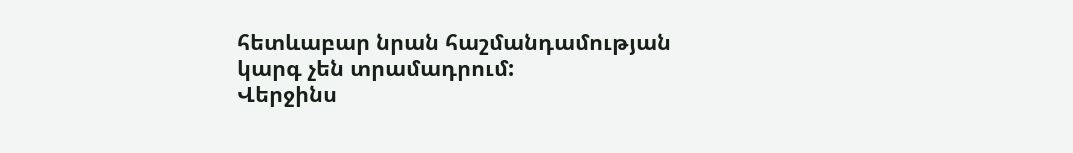հետևաբար նրան հաշմանդամության կարգ չեն տրամադրում:
Վերջինս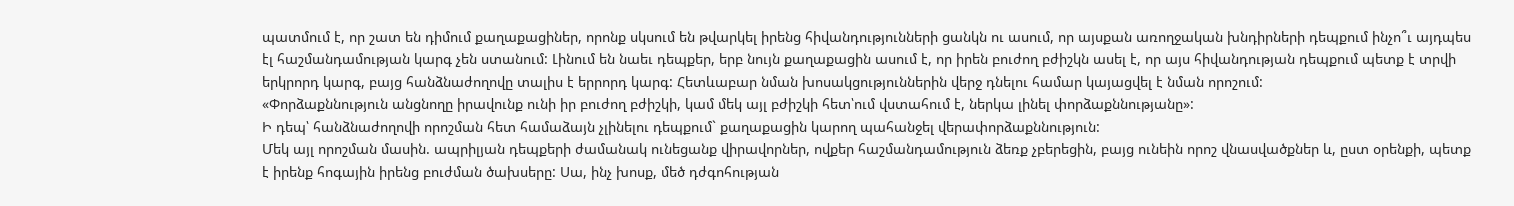պատմում է, որ շատ են դիմում քաղաքացիներ, որոնք սկսում են թվարկել իրենց հիվանդությունների ցանկն ու ասում, որ այսքան առողջական խնդիրների դեպքում ինչո՞ւ այդպես էլ հաշմանդամության կարգ չեն ստանում: Լինում են նաեւ դեպքեր, երբ նույն քաղաքացին ասում է, որ իրեն բուժող բժիշկն ասել է, որ այս հիվանդության դեպքում պետք է տրվի երկրորդ կարգ, բայց հանձնաժողովը տալիս է երրորդ կարգ: Հետևաբար նման խոսակցություններին վերջ դնելու համար կայացվել է նման որոշում:
«Փորձաքննություն անցնողը իրավունք ունի իր բուժող բժիշկի, կամ մեկ այլ բժիշկի հետ՝ում վստահում է, ներկա լինել փորձաքննությանը»:
Ի դեպ՝ հանձնաժողովի որոշման հետ համաձայն չլինելու դեպքում` քաղաքացին կարող պահանջել վերափորձաքննություն:
Մեկ այլ որոշման մասին. ապրիլյան դեպքերի ժամանակ ունեցանք վիրավորներ, ովքեր հաշմանդամություն ձեռք չբերեցին, բայց ունեին որոշ վնասվածքներ և, ըստ օրենքի, պետք է իրենք հոգային իրենց բուժման ծախսերը: Սա, ինչ խոսք, մեծ դժգոհության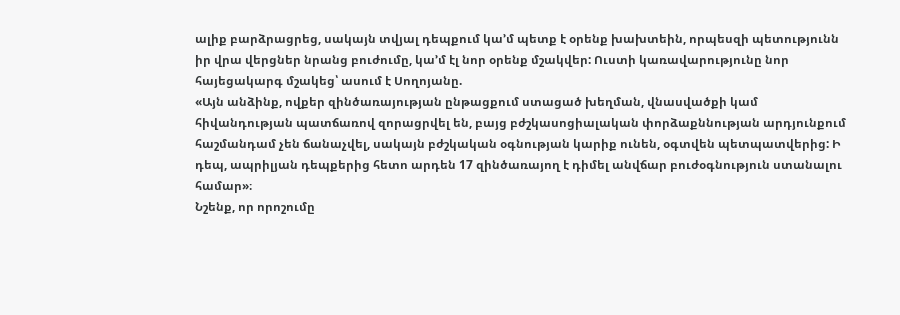ալիք բարձրացրեց, սակայն տվյալ դեպքում կա’մ պետք է օրենք խախտեին, որպեսզի պետությունն իր վրա վերցներ նրանց բուժումը, կա’մ էլ նոր օրենք մշակվեր: Ուստի կառավարությունը նոր հայեցակարգ մշակեց՝ ասում է Սողոյանը.
«Այն անձինք, ովքեր զինծառայության ընթացքում ստացած խեղման, վնասվածքի կամ հիվանդության պատճառով զորացրվել են, բայց բժշկասոցիալական փորձաքննության արդյունքում հաշմանդամ չեն ճանաչվել, սակայն բժշկական օգնության կարիք ունեն, օգտվեն պետպատվերից: Ի դեպ, ապրիլյան դեպքերից հետո արդեն 17 զինծառայող է դիմել անվճար բուժօգնություն ստանալու համար»։
Նշենք, որ որոշումը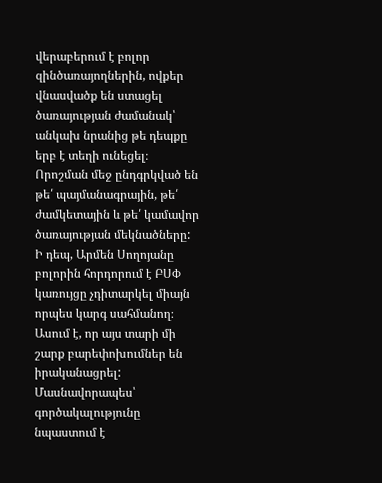վերաբերում է բոլոր զինծառայողներին, ովքեր վնասվածք են ստացել ծառայության ժամանակ՝ անկախ նրանից թե դեպքը երբ է տեղի ունեցել։ Որոշման մեջ ընդգրկված են թե՛ պայմանագրային, թե՛ ժամկետային և թե՛ կամավոր ծառայության մեկնածները: Ի դեպ, Արմեն Սողոյանը բոլորին հորդորում է ԲՍՓ կառույցը չդիտարկել միայն որպես կարգ սահմանող։ Ասում է, որ այս տարի մի շարք բարեփոխումներ են իրականացրել: Մասնավորապես՝ գործակալությունը նպաստում է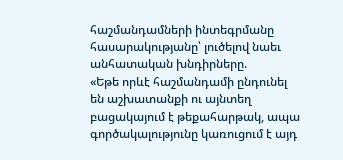հաշմանդամների ինտեգրմանը հասարակությանը՝ լուծելով նաեւ անհատական խնդիրները.
«Եթե որևէ հաշմանդամի ընդունել են աշխատանքի ու այնտեղ բացակայում է թեքահարթակ, ապա գործակալությունը կառուցում է այդ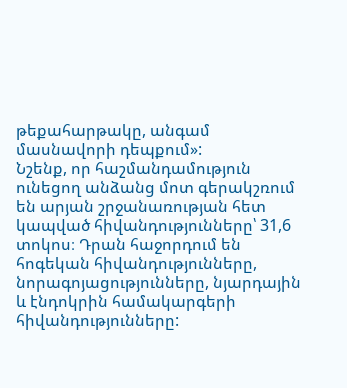թեքահարթակը, անգամ մասնավորի դեպքում»:
Նշենք, որ հաշմանդամություն ունեցող անձանց մոտ գերակշռում են արյան շրջանառության հետ կապված հիվանդությունները՝ 31,6 տոկոս։ Դրան հաջորդում են հոգեկան հիվանդությունները, նորագոյացությունները, նյարդային և էնդոկրին համակարգերի հիվանդությունները: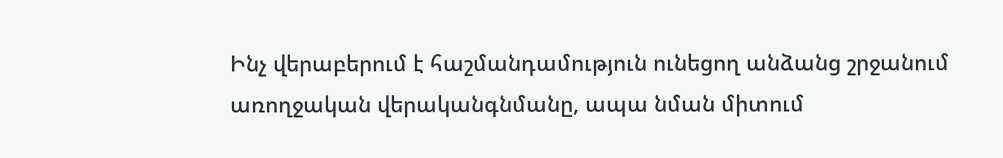Ինչ վերաբերում է հաշմանդամություն ունեցող անձանց շրջանում առողջական վերականգնմանը, ապա նման միտում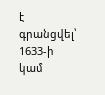է գրանցվել՝ 1633-ի կամ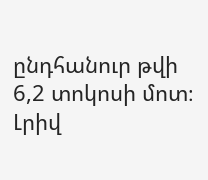ընդհանուր թվի 6,2 տոկոսի մոտ։ Լրիվ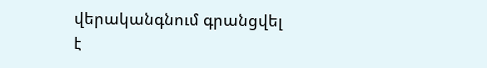վերականգնում գրանցվել է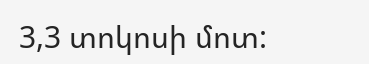3,3 տոկոսի մոտ: